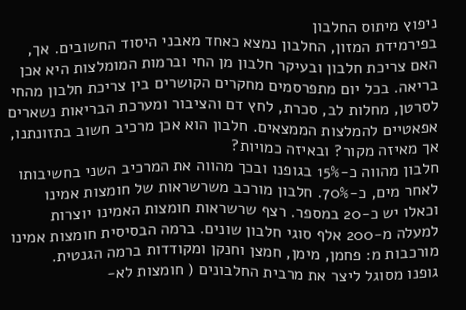ניפוץ מיתוס החלבון
בפירמידת המזון, החלבון נמצא כאחד מאבני היסוד החשובים. אך, האם צריכת חלבון ובעיקר חלבון מן החי וברמות המומלצות היא אכן
בריאה. בכל יום מתפרסמים מחקרים הקושרים בין צריכת חלבון מהחי לסרטן, מחלות לב, סכרת, לחץ דם והציבור ומערכת הבריאות נשארים אפאטיים להמלצות הממצאים. חלבון הוא אכן מרכיב חשוב בתזונתנו, אך מאיזה מקור? ובאיזה כמויות?
חלבון מהווה כ-15% בגופנו ובכך מהווה את המרכיב השני בחשיבותו לאחר מים, כ-70%. חלבון מורכב משרשראות של חומצות אמינו וכאלו יש כ-20 במספר. רצף שרשראות חומצות האמינו יוצרות למעלה מ-200 אלף סוגי חלבון שונים. ברמה הבסיסית חומצות אמינו מורכבות מ: פחמן, מימן, חמצן וחנקן ומקודדות ברמה הגנטית.
גופנו מסוגל ליצר את מרבית החלבונים ( חומצות לא-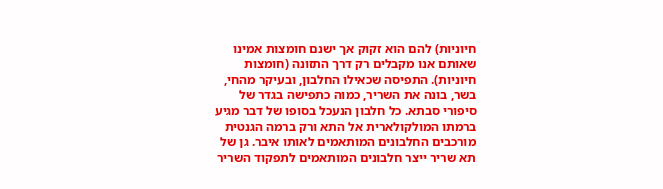חיוניות) להם הוא זקוק אך ישנם חומצות אמינו שאותם אנו מקבלים רק דרך התזונה (חומצות חיוניות). התפיסה שכאילו החלבון, ובעיקר מהחי, בשר, בונה את השריר, כמוה כתפישה בגדר של סיפורי סבתא. כל חלבון הנעכל בסופו של דבר מגיע ברמתו המולקולארית אל התא ורק ברמה הגנטית מורכבים החלבונים המותאמים לאותו איבר. גן של תא שריר ייצר חלבונים המותאמים לתפקוד השריר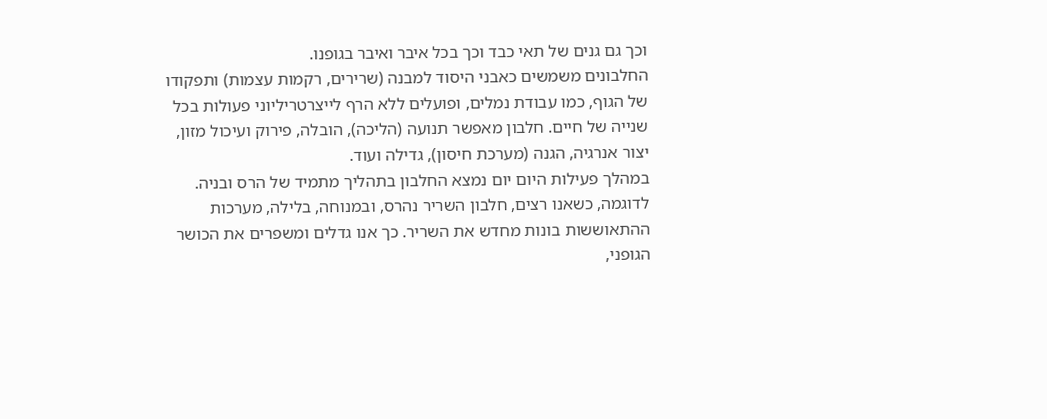וכך גם גנים של תאי כבד וכך בכל איבר ואיבר בגופנו.
החלבונים משמשים כאבני היסוד למבנה (שרירים, רקמות עצמות) ותפקודו של הגוף, כמו עבודת נמלים, ופועלים ללא הרף לייצרטריליוני פעולות בכל שנייה של חיים. חלבון מאפשר תנועה (הליכה), הובלה, פירוק ועיכול מזון, יצור אנרגיה, הגנה (מערכת חיסון), גדילה ועוד.
במהלך פעילות היום יום נמצא החלבון בתהליך מתמיד של הרס ובניה. לדוגמה, כשאנו רצים, חלבון השריר נהרס, ובמנוחה, בלילה, מערכות ההתאוששות בונות מחדש את השריר. כך אנו גדלים ומשפרים את הכושר הגופני,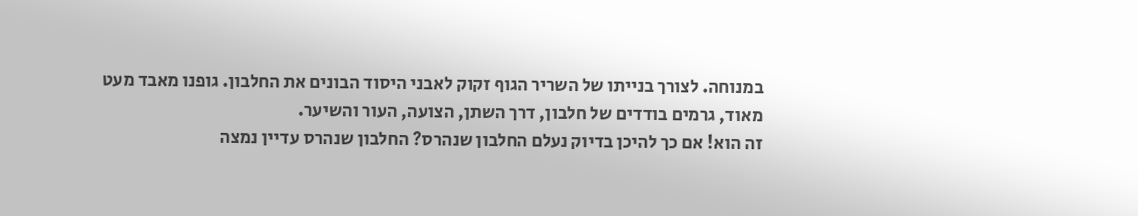במנוחה. לצורך בנייתו של השריר הגוף זקוק לאבני היסוד הבונים את החלבון. גופנו מאבד מעט מאוד, גרמים בודדים של חלבון, דרך השתן, הצועה, העור והשיער.
זה הוא! אם כך להיכן בדיוק נעלם החלבון שנהרס? החלבון שנהרס עדיין נמצה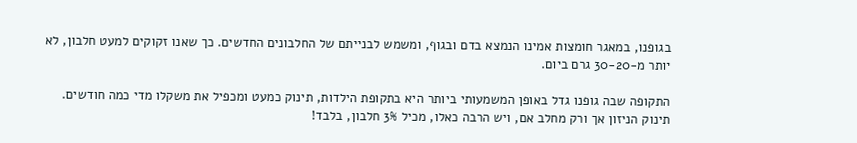בגופנו, במאגר חומצות אמינו הנמצא בדם ובגוף, ומשמש לבנייתם של החלבונים החדשים. כך שאנו זקוקים למעט חלבון, לא יותר מ-30-20 גרם ביום.

התקופה שבה גופנו גדל באופן המשמעותי ביותר היא בתקופת הילדות, תינוק כמעט ומכפיל את משקלו מדי כמה חודשים. תינוק הניזון אך ורק מחלב אם, ויש הרבה כאלו, מכיל 3% חלבון, בלבד!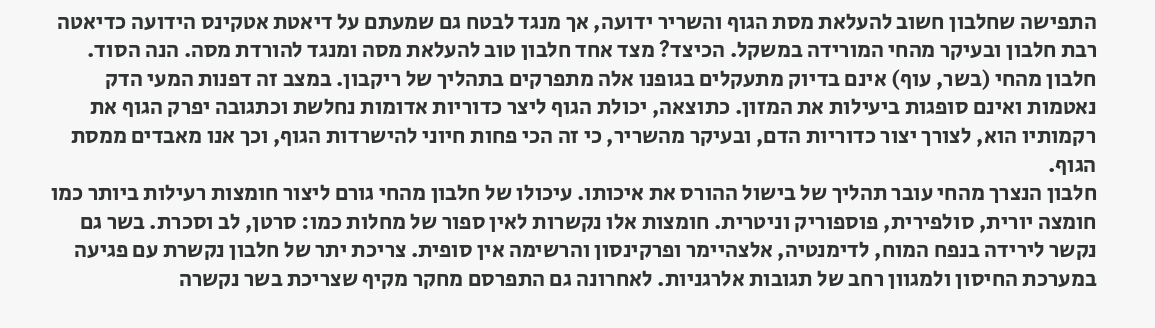התפישה שחלבון חשוב להעלאת מסת הגוף והשריר ידועה, אך מנגד לבטח גם שמעתם על דיאטת אטקינס הידועה כדיאטה רבת חלבון ובעיקר מהחי המורידה במשקל. הכיצד? מצד אחד חלבון טוב להעלאת מסה ומנגד להורדת מסה. הנה הסוד. חלבון מהחי (בשר, עוף) אינם בדיוק מתעקלים בגופנו אלה מתפרקים בתהליך של ריקבון. במצב זה דפנות המעי הדק נאטמות ואינם סופגות ביעילות את המזון. כתוצאה, יכולת הגוף ליצר כדוריות אדומות נחלשת וכתגובה יפרק הגוף את רקמותיו הוא, לצורך יצור כדוריות הדם, ובעיקר מהשריר, כי זה הכי פחות חיוני להישרדות הגוף, וכך אנו מאבדים ממסת הגוף.
חלבון הנצרך מהחי עובר תהליך של בישול ההורס את איכותו. עיכולו של חלבון מהחי גורם ליצור חומצות רעילות ביותר כמו חומצה יורית, סולפירית, פוספוריק וניטרית. חומצות אלו נקשרות לאין ספור של מחלות כמו: סרטן, לב וסכרת. בשר גם נקשר לירידה בנפח המוח, לדימנטיה, אלצהיימר ופרקינסון והרשימה אין סופית. צריכת יתר של חלבון נקשרת עם פגיעה במערכת החיסון ולמגוון רחב של תגובות אלרגניות. לאחרונה גם התפרסם מחקר מקיף שצריכת בשר נקשרה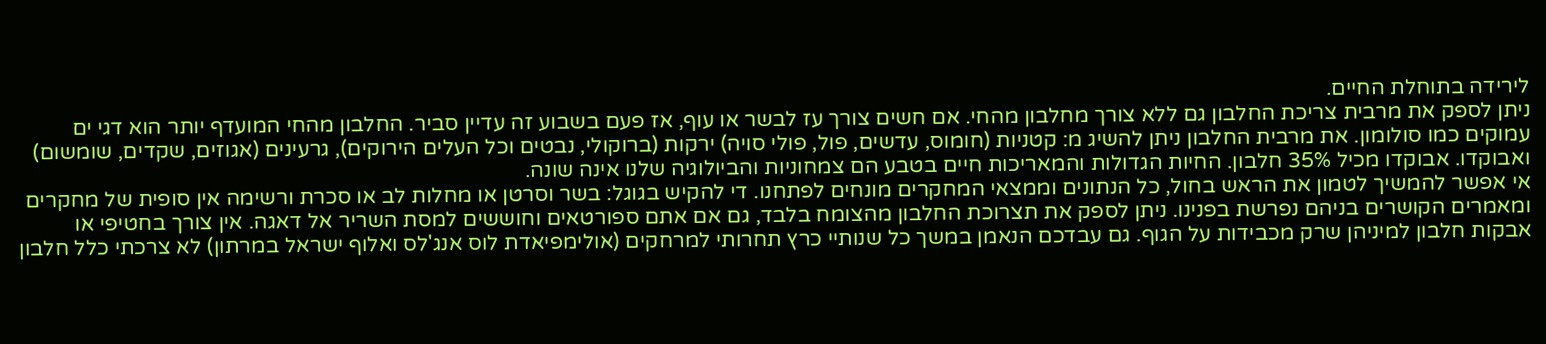לירידה בתוחלת החיים.
ניתן לספק את מרבית צריכת החלבון גם ללא צורך מחלבון מהחי. אם חשים צורך עז לבשר או עוף, אז פעם בשבוע זה עדיין סביר. החלבון מהחי המועדף יותר הוא דגי ים עמוקים כמו סולומון. את מרבית החלבון ניתן להשיג מ: קטניות (חומוס, עדשים, פול, פולי סויה) ירקות (ברוקולי, נבטים וכל העלים הירוקים), גרעינים (אגוזים, שקדים, שומשום) ואבוקדו. אבוקדו מכיל 35% חלבון. החיות הגדולות והמאריכות חיים בטבע הם צמחוניות והביולוגיה שלנו אינה שונה.
אי אפשר להמשיך לטמון את הראש בחול, כל הנתונים וממצאי המחקרים מונחים לפתחנו. די להקיש בגוגל: בשר וסרטן או מחלות לב או סכרת ורשימה אין סופית של מחקרים ומאמרים הקושרים בניהם נפרשת בפנינו. ניתן לספק את תצרוכת החלבון מהצומח בלבד, גם אם אתם ספורטאים וחוששים למסת השריר אל דאגה. אין צורך בחטיפי או אבקות חלבון למיניהן שרק מכבידות על הגוף. גם עבדכם הנאמן במשך כל שנותיי כרץ תחרותי למרחקים (אולימפיאדת לוס אנג'לס ואלוף ישראל במרתון) לא צרכתי כלל חלבון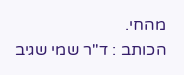מהחי.
הכותב : ד"ר שמי שגיב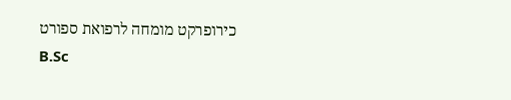כירופרקט מומחה לרפואת ספורט
B.Sc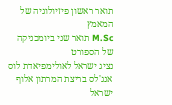תואר ראשון פיזיולוגיה של המאמץ
M.Sc תואר שני ביומכניקה של הספורט
נציג ישראל לאולימפיאדת לוס אנג'לס בריצת המרתון אלוף ישראל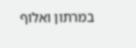במרתון ואלוף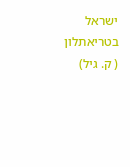ישראל בטריאתלון ( ק. גיל)